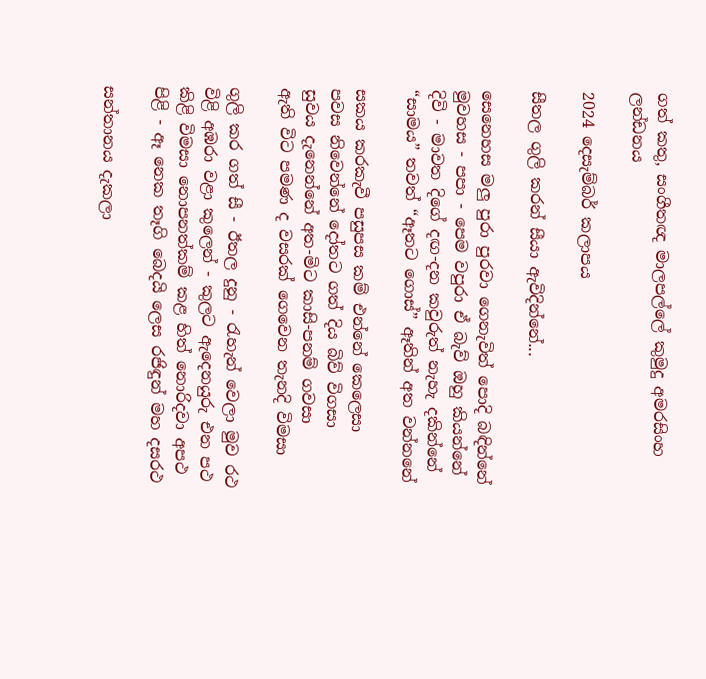ගත් කතු, සංගීතඥ මාලපල්ලේ කුමුදු අමරසිංහ ලන්ඩනය

2024 දෙසැම්බර් කලාපය

සීතල ගුලි කරන් සීයා ‍‍‍‍ඇවිදින්නේ...

සෙනෙහස මලු පුරා පුරවා ගෙනැවිත් පොදි බඳින්නේ
මුවහස - පපා - පෙම වපුරා ඒ බැව් ඔහු කියන්නේ
දිවි - මාවත දිගේ දඟ-දන කවුරුත් නැහැ දකින්නේ
“සාමය” තවත් “ඈතට ගොස්” ඈතින් අත වන්නනේ

සකය කරකැවී පසුපස කම් එන්නේ කෙලෙසා
පවස නිවෙන්නේ දෝතට ගත් දිය බිව් විගසා
සුවය දැනෙන්නේ අත-මිට කාසි-පනම් ගවසා
ඇති විට පමණ ද වසරක් ගෙවෙන තැනදි විමසා

ගුලි කර ගත් සී - ඊතල දුනු - රැහැන් වෙලා මුව රථ
විළි අඹරා වළා කුලෙන් - කුලට ඇදෙනයුරු එන පථ
කිළි විමසා නොපනත්කම් කළ හිත් නොරිදවා අපථ
පිළි - ඈ නෙක තෑගි බෙදයි ලෙස රජිඳුන් මහ දසරථ

සන්තානය දැකලා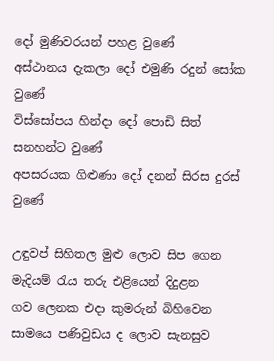දෝ මුණිවරයන් පහළ වුණේ
අස්ථානය දැකලා දෝ එමුණි රදුන් සෝක වුණේ
විස්සෝපය හින්දා දෝ පොඩි සිත් සනහන්ට වුණේ
අපසරයක ගිළුණා දෝ දනන් සිරස දුරස් වුණේ

උඳුවප් සිහිතල මුළු ලොව සිප ගෙන
මැදියම් රැය තරු එළියෙන් දිදුළන
ගව ලෙනක එදා කුමරුන් බිහිවෙන
සාමයෙ පණිවුඩය ද ලොව සැනසුව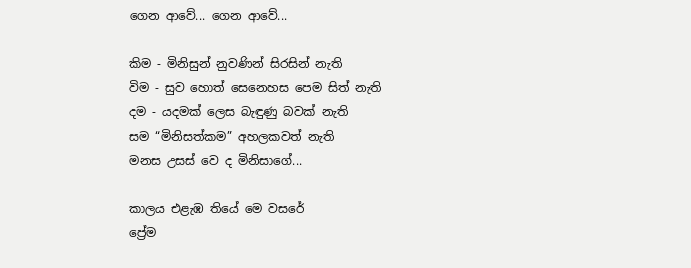ගෙන ආවේ... ගෙන ආවේ...

කිම - මිනිසුන් නුවණින් සිරසින් නැති
විම - සුව හොත් සෙනෙහස පෙම සිත් නැති
දම - යදමක් ලෙස බැ‌ඳුණු බවක් නැති
සම “මිනිසත්කම” අහලකවත් නැති
මනස උසස් වෙ ද මිනිසාගේ...

කාලය එළැඹ තියේ මෙ වසරේ
ප්‍රේම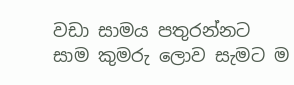වඩා සාමය පතුරන්නට
සාම කුමරු ලොව සැමට ම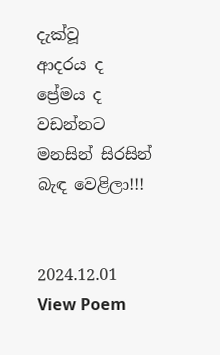දැක්වූ
ආදරය ද ප්‍රේමය ද වඩන්නට
මනසින් සිරසින් බැඳ වෙළිලා!!!


2024.12.01
View Poem